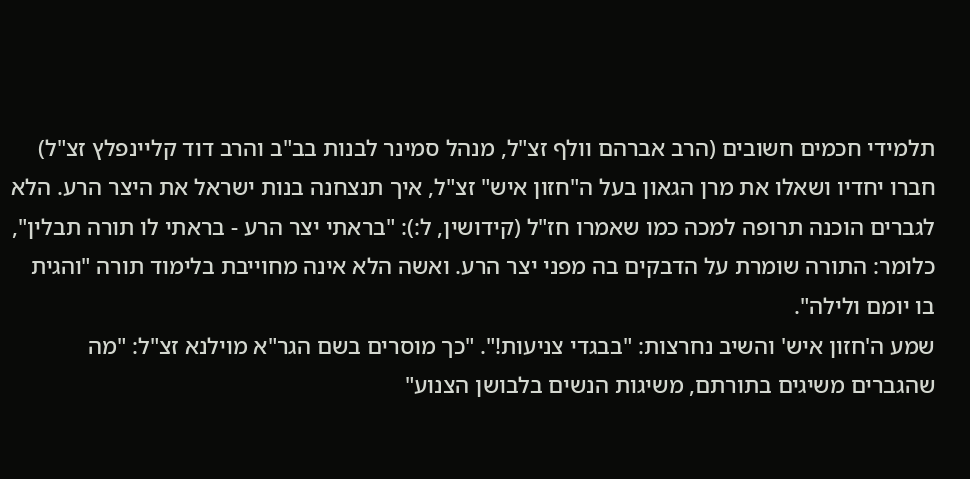תלמידי חכמים חשובים (הרב אברהם וולף זצ"ל, מנהל סמינר לבנות בב"ב והרב דוד קליינפלץ זצ"ל) חברו יחדיו ושאלו את מרן הגאון בעל ה"חזון איש" זצ"ל, איך תנצחנה בנות ישראל את היצר הרע. הלא לגברים הוכנה תרופה למכה כמו שאמרו חז"ל (קידושין, ל:): "בראתי יצר הרע - בראתי לו תורה תבלין", כלומר: התורה שומרת על הדבקים בה מפני יצר הרע. ואשה הלא אינה מחוייבת בלימוד תורה "והגית בו יומם ולילה".
שמע ה'חזון איש' והשיב נחרצות: "בבגדי צניעות!". "כך מוסרים בשם הגר"א מוילנא זצ"ל: "מה שהגברים משיגים בתורתם, משיגות הנשים בלבושן הצנוע"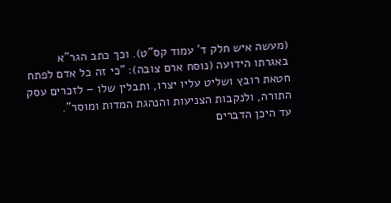(מעשה איש חלק ד' עמוד קס"ט). וכך כתב הגר"א באגרתו הידועה (נוסח ארם צובה): "כי זה כל אדם לפתח חטאת רובץ ושליט עליו יצרו, ותבלין שלו – לזכרים עסק התורה, ולנקבות הצניעות והנהגת המדות ומוסר".
עד היכן הדברים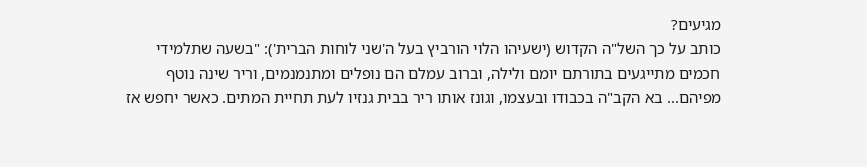מגיעים?
כותב על כך השל"ה הקדוש (ישעיהו הלוי הורביץ בעל ה'שני לוחות הברית'): "בשעה שתלמידי חכמים מתייגעים בתורתם יומם ולילה, וברוב עמלם הם נופלים ומתנמנמים, וריר שינה נוטף מפיהם... בא הקב"ה בכבודו ובעצמו, וגונז אותו ריר בבית גנזיו לעת תחיית המתים. כאשר יחפש אז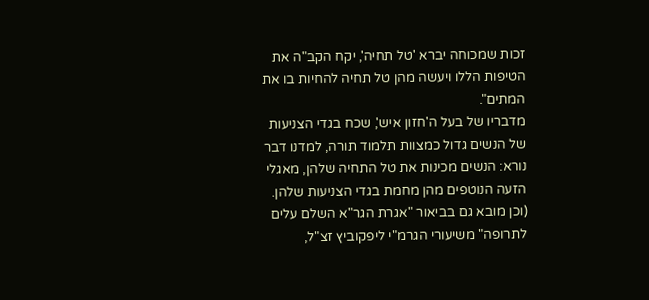זכות שמכוחה יברא 'טל תחיה', יקח הקב"ה את הטיפות הללו ויעשה מהן טל תחיה להחיות בו את המתים".
מדבריו של בעל ה'חזון איש', שכח בגדי הצניעות של הנשים גדול כמצוות תלמוד תורה, למדנו דבר נורא: הנשים מכינות את טל התחיה שלהן, מאגלי הזעה הנוטפים מהן מחמת בגדי הצניעות שלהן. (וכן מובא גם בביאור "אגרת הגר"א השלם עלים לתרופה" משיעורי הגרמ"י ליפקוביץ זצ"ל,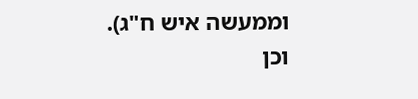וממעשה איש ח"ג).
וכן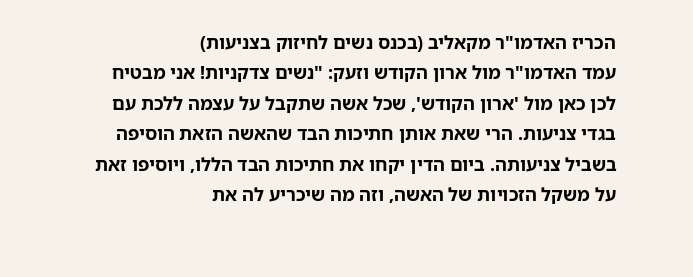הכריז האדמו"ר מקאליב (בכנס נשים לחיזוק בצניעות)
עמד האדמו"ר מול ארון הקודש וזעק: "נשים צדקניות! אני מבטיח לכן כאן מול 'ארון הקודש', שכל אשה שתקבל על עצמה ללכת עם בגדי צניעות. הרי שאת אותן חתיכות הבד שהאשה הזאת הוסיפה בשביל צניעותה. ביום הדין יקחו את חתיכות הבד הללו, ויוסיפו זאת על משקל הזכויות של האשה, וזה מה שיכריע לה את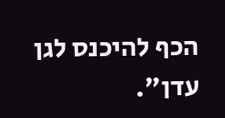הכף להיכנס לגן עדן".